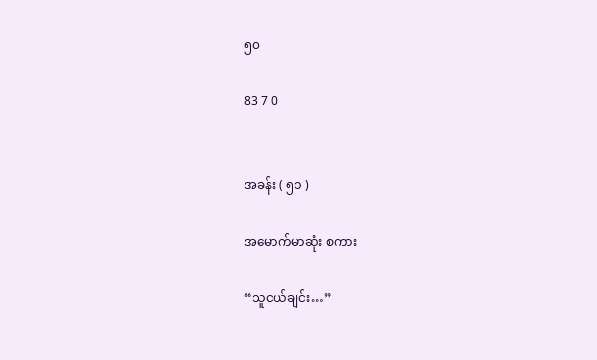၅၀

83 7 0


အခန်း ( ၅၁ )

အမောက်မာဆုံး စကား

“သူငယ်ချင်း…”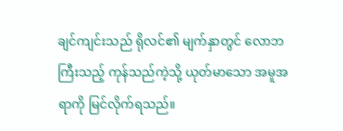ချင်ကျင်းသည် ရိုလင်၏ မျက်နှာတွင် လောဘကြီးသည့် ကုန်သည်ကဲ့သို့ ယုတ်မာသော အမူအရာကို မြင်လိုက်ရသည်။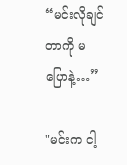“မင်းလိုချင်တာကို မပြောနဲ့…”

"မင်းက ငါ့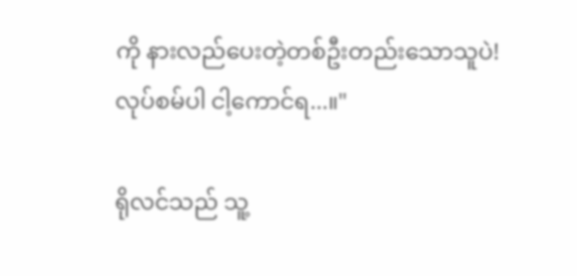ကို နားလည်ပေးတဲ့တစ်ဦးတည်းသောသူပဲ! လုပ်စမ်ပါ ငါ့ကောင်ရ...။"

ရိုလင်သည် သူ့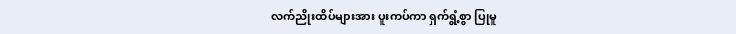လက်ညိုးထိပ်များအား ပူးကပ်ကာ ရှက်ရွံ့စွာ ပြုမူ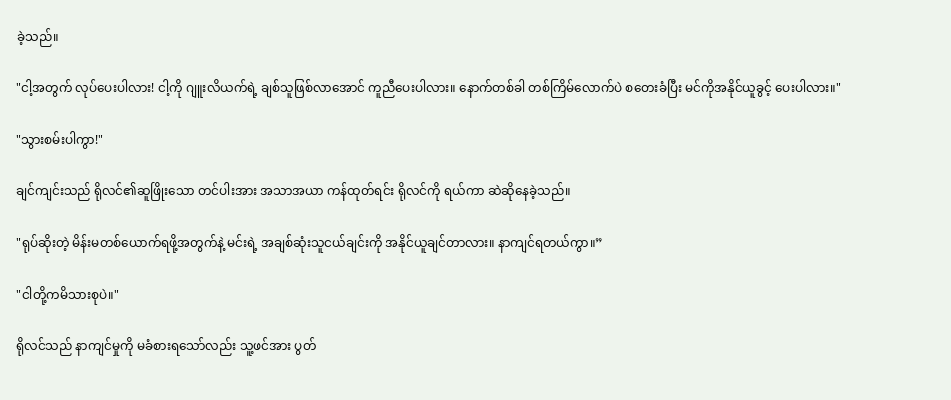ခဲ့သည်။

"ငါ့အတွက် လုပ်ပေးပါလား! ငါ့ကို ဂျူးလိယက်ရဲ့ ချစ်သူဖြစ်လာအောင် ကူညီပေးပါလား။ နောက်တစ်ခါ တစ်ကြိမ်လောက်ပဲ စတေးခံပြီး မင်ကိုအနိုင်ယူခွင့် ပေးပါလား။"

"သွားစမ်းပါကွာ!"

ချင်ကျင်းသည် ရိုလင်၏ဆူဖြိုးသော တင်ပါးအား အသာအယာ ကန်ထုတ်ရင်း ရိုလင်ကို ရယ်ကာ ဆဲဆိုနေခဲ့သည်။

"ရုပ်ဆိုးတဲ့ မိန်းမတစ်ယောက်ရဖို့အတွက်နဲ့ မင်းရဲ့ အချစ်ဆုံးသူငယ်ချင်းကို အနိုင်ယူချင်တာလား။ နာကျင်ရတယ်ကွာ။”

"ငါတို့ကမိသားစုပဲ။"

ရိုလင်သည် နာကျင်မှုကို မခံစားရသော်လည်း သူ့ဖင်အား ပွတ်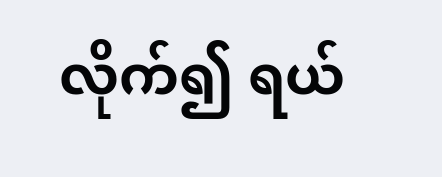လိုက်၍ ရယ်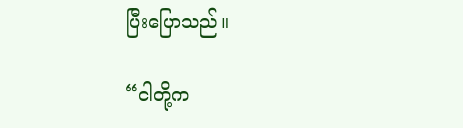ပြီးပြောသည်။

“ငါတို့က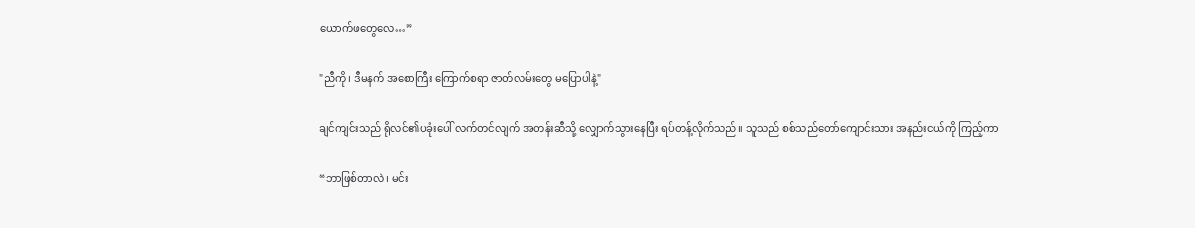ယောက်ဖတွေလေ…”

"ညီကို၊ ဒီမနက် အစောကြီး ကြောက်စရာ ဇာတ်လမ်းတွေ မပြောပါနဲ့"

ချင်ကျင်းသည် ရိုလင်၏ပခုံးပေါ် လက်တင်လျက် အတန်းဆီသို့ လျှောက်သွားနေပြီး ရပ်တန့်လိုက်သည်။ သူသည် စစ်သည်တော်ကျောင်းသား အနည်းငယ်ကို ကြည့်ကာ

“ဘာဖြစ်တာလဲ၊ မင်း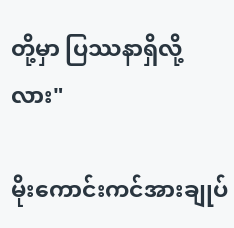တို့မှာ ပြဿနာရှိလို့လား"

မိုးကောင်းကင်အားချုပ်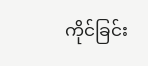ကိုင်ခြင်း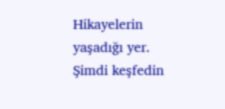Hikayelerin yaşadığı yer. Şimdi keşfedin